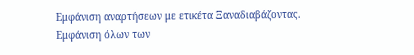Εμφάνιση αναρτήσεων με ετικέτα Ξαναδιαβάζοντας. Εμφάνιση όλων των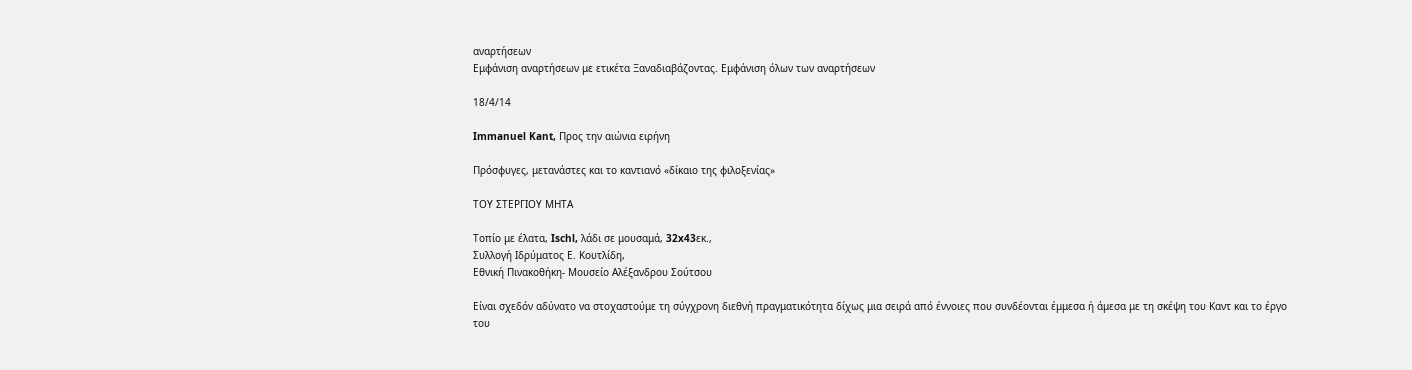αναρτήσεων
Εμφάνιση αναρτήσεων με ετικέτα Ξαναδιαβάζοντας. Εμφάνιση όλων των αναρτήσεων

18/4/14

Immanuel Kant, Προς την αιώνια ειρήνη

Πρόσφυγες, μετανάστες και το καντιανό «δίκαιο της φιλοξενίας»

ΤΟΥ ΣΤΕΡΓΙΟΥ ΜΗΤΑ

Τοπίο με έλατα, Ischl, λάδι σε μουσαμά, 32x43εκ.,
Συλλογή Ιδρύματος Ε. Κουτλίδη,
Εθνική Πινακοθήκη- Μουσείο Αλέξανδρου Σούτσου

Είναι σχεδόν αδύνατο να στοχαστούμε τη σύγχρονη διεθνή πραγματικότητα δίχως μια σειρά από έννοιες που συνδέονται έμμεσα ή άμεσα με τη σκέψη του Καντ και το έργο του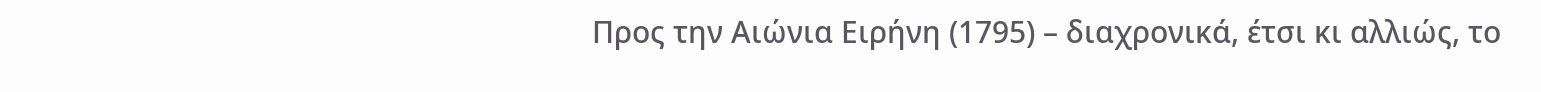Προς την Αιώνια Ειρήνη (1795) – διαχρονικά, έτσι κι αλλιώς, το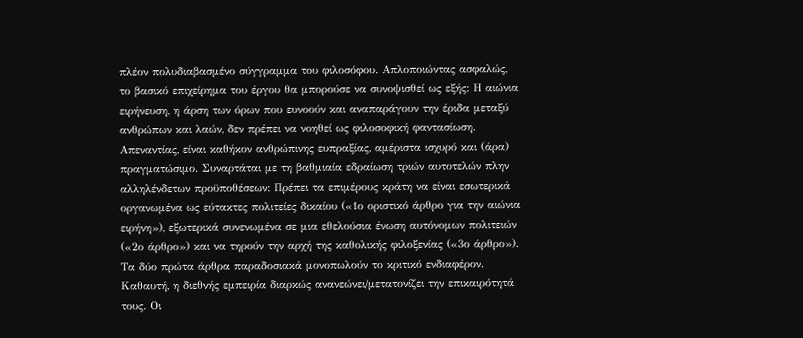πλέον πολυδιαβασμένο σύγγραμμα του φιλοσόφου. Απλοποιώντας ασφαλώς, το βασικό επιχείρημα του έργου θα μπορούσε να συνοψισθεί ως εξής: Η αιώνια ειρήνευση, η άρση των όρων που ευνοούν και αναπαράγουν την έριδα μεταξύ ανθρώπων και λαών, δεν πρέπει να νοηθεί ως φιλοσοφική φαντασίωση. Απεναντίας, είναι καθήκον ανθρώπινης ευπραξίας, αμέριστα ισχυρό και (άρα) πραγματώσιμο. Συναρτάται με τη βαθμιαία εδραίωση τριών αυτοτελών πλην αλληλένδετων προϋποθέσεων: Πρέπει τα επιμέρους κράτη να είναι εσωτερικά οργανωμένα ως εύτακτες πολιτείες δικαίου («1ο οριστικό άρθρο για την αιώνια ειρήνη»), εξωτερικά συνενωμένα σε μια εθελούσια ένωση αυτόνομων πολιτειών («2ο άρθρο») και να τηρούν την αρχή της καθολικής φιλοξενίας («3ο άρθρο»).
Τα δύο πρώτα άρθρα παραδοσιακά μονοπωλούν το κριτικό ενδιαφέρον. Καθαυτή, η διεθνής εμπειρία διαρκώς ανανεώνει/μετατονίζει την επικαιρότητά τους. Οι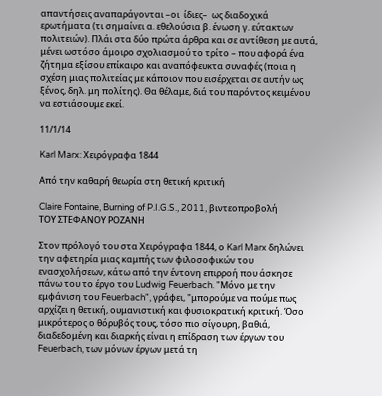απαντήσεις αναπαράγονται –οι  ίδιες–  ως διαδοχικά ερωτήματα (τι σημαίνει α. εθελούσια β. ένωση γ. εύτακτων πολιτειών). Πλάι στα δύο πρώτα άρθρα και σε αντίθεση με αυτά, μένει ωστόσο άμοιρο σχολιασμού το τρίτο – που αφορά ένα ζήτημα εξίσου επίκαιρο και αναπόφευκτα συναφές (ποια η σχέση μιας πολιτείας με κάποιον που εισέρχεται σε αυτήν ως ξένος, δηλ. μη πολίτης). Θα θέλαμε, διά του παρόντος κειμένου να εστιάσουμε εκεί.

11/1/14

Karl Marx: Χειρόγραφα 1844

Από την καθαρή θεωρία στη θετική κριτική

Claire Fontaine, Burning of P.I.G.S., 2011, βιντεοπροβολή
ΤΟΥ ΣΤΕΦΑΝΟΥ ΡΟΖΑΝΗ

Στον πρόλογό του στα Χειρόγραφα 1844, ο Karl Marx δηλώνει την αφετηρία μιας καμπής των φιλοσοφικών του ενασχολήσεων, κάτω από την έντονη επιρροή που άσκησε πάνω του το έργο του Ludwig Feuerbach. "Μόνο με την εμφάνιση του Feuerbach", γράφει, "μπορούμε να πούμε πως αρχίζει η θετική, ουμανιστική και φυσιοκρατική κριτική. Όσο μικρότερος ο θόρυβός τους, τόσο πιο σίγουρη, βαθιά, διαδεδομένη και διαρκής είναι η επίδραση των έργων του Feuerbach, των μόνων έργων μετά τη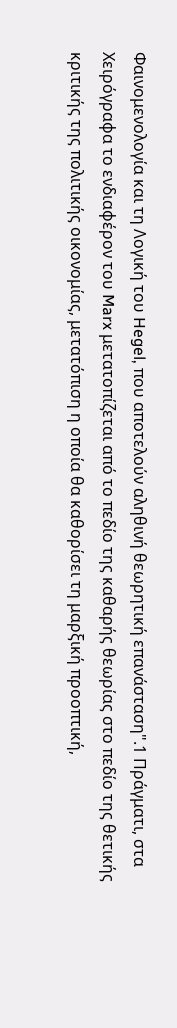Φαινομενολογία και τη Λογική του Hegel, που αποτελούν αληθινή θεωρητική επανάσταση".1 Πράγματι, στα Χειρόγραφα το ενδιαφέρον του Marx μετατοπίζεται από το πεδίο της καθαρής θεωρίας στο πεδίο της θετικής κριτικής της πολιτικής οικονομίας, μετατόπιση η οποία θα καθορίσει τη μαρξική προοπτική,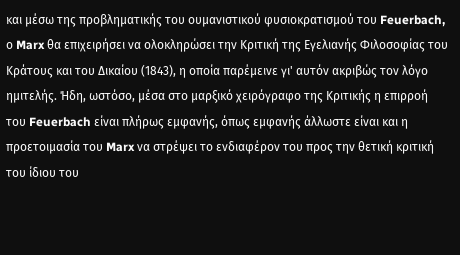και μέσω της προβληματικής του ουμανιστικού φυσιοκρατισμού του Feuerbach, ο Marx θα επιχειρήσει να ολοκληρώσει την Κριτική της Εγελιανής Φιλοσοφίας του Κράτους και του Δικαίου (1843), η οποία παρέμεινε γι' αυτόν ακριβώς τον λόγο ημιτελής. Ήδη, ωστόσο, μέσα στο μαρξικό χειρόγραφο της Κριτικής η επιρροή του Feuerbach είναι πλήρως εμφανής, όπως εμφανής άλλωστε είναι και η προετοιμασία του Marx να στρέψει το ενδιαφέρον του προς την θετική κριτική του ίδιου του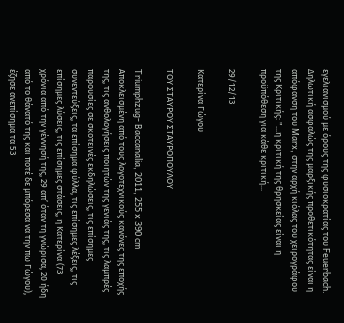εγελιανισμού με όρους της φυσιοκρατίας του Feuerbach. Δηλωτική ασφαλώς της μαρξικής προθετικότητας είναι η απόφανση του Marx, στην αρχή κιόλας του χειρογράφου της Κριτικής: "...η κριτική της θρησκείας είναι η προϋπόθεση για κάθε κριτική...

29/12/13

Κατερίνα Γώγου

ΤΟΥ ΣΤΑΥΡΟΥ ΣΤΑΥΡΟΠΟΥΛΟΥ

Triumphzug- Baccanalia, 2011, 255 x 390 cm
Αποκλεισμένη από τους λογοτεχνικούς κανόνες της εποχής της, τις ανθολογήσεις ποιητών της γενιάς της, τις λαμπρές παρουσίες σε σκοτεινές εκδηλώσεις, τις επίσημες συνεντεύξεις, τα επίσημα φύλλα, τις επίσημες λέξεις, τις επίσημες λύσεις, τις επίσημες στάσεις, η Κατερίνα (73 χρόνια από την γέννησή της, 29 απ’ όταν τη γνώρισα, 20 ήδη από το θάνατό της και ποτέ δε μπόρεσα να την πω Γώγου), έζησε ανεπίσημα τα 53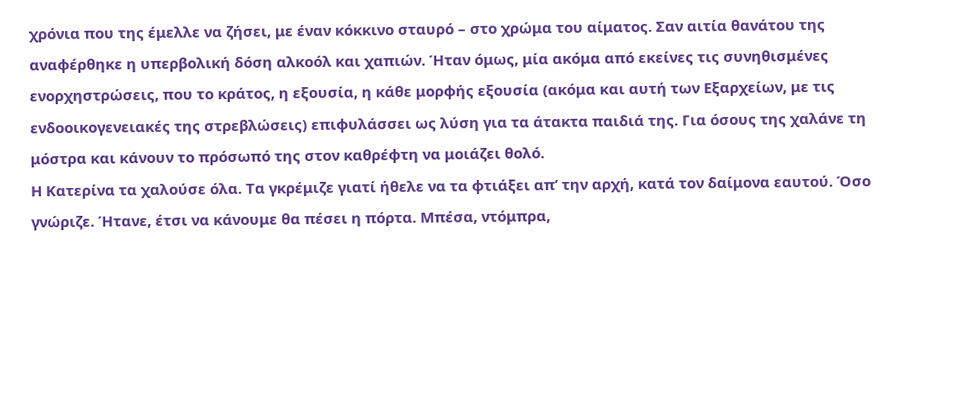χρόνια που της έμελλε να ζήσει, με έναν κόκκινο σταυρό – στο χρώμα του αίματος. Σαν αιτία θανάτου της αναφέρθηκε η υπερβολική δόση αλκοόλ και χαπιών. Ήταν όμως, μία ακόμα από εκείνες τις συνηθισμένες ενορχηστρώσεις, που το κράτος, η εξουσία, η κάθε μορφής εξουσία (ακόμα και αυτή των Εξαρχείων, με τις ενδοοικογενειακές της στρεβλώσεις) επιφυλάσσει ως λύση για τα άτακτα παιδιά της. Για όσους της χαλάνε τη μόστρα και κάνουν το πρόσωπό της στον καθρέφτη να μοιάζει θολό.
Η Κατερίνα τα χαλούσε όλα. Τα γκρέμιζε γιατί ήθελε να τα φτιάξει απ’ την αρχή, κατά τον δαίμονα εαυτού. Όσο γνώριζε. Ήτανε, έτσι να κάνουμε θα πέσει η πόρτα. Μπέσα, ντόμπρα,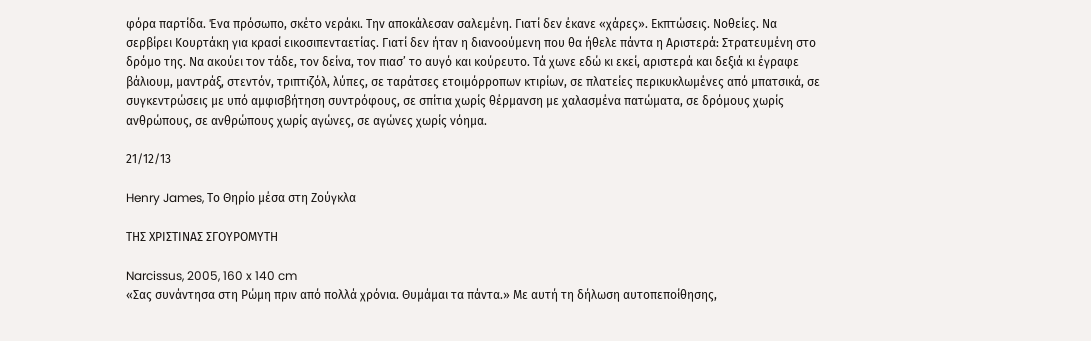φόρα παρτίδα. Ένα πρόσωπο, σκέτο νεράκι. Την αποκάλεσαν σαλεμένη. Γιατί δεν έκανε «χάρες». Εκπτώσεις. Νοθείες. Να σερβίρει Κουρτάκη για κρασί εικοσιπενταετίας. Γιατί δεν ήταν η διανοούμενη που θα ήθελε πάντα η Αριστερά: Στρατευμένη στο δρόμο της. Να ακούει τον τάδε, τον δείνα, τον πιασ’ το αυγό και κούρευτο. Τά χωνε εδώ κι εκεί, αριστερά και δεξιά κι έγραφε βάλιουμ, μαντράξ, στεντόν, τριπτιζόλ, λύπες, σε ταράτσες ετοιμόρροπων κτιρίων, σε πλατείες περικυκλωμένες από μπατσικά, σε συγκεντρώσεις με υπό αμφισβήτηση συντρόφους, σε σπίτια χωρίς θέρμανση με χαλασμένα πατώματα, σε δρόμους χωρίς ανθρώπους, σε ανθρώπους χωρίς αγώνες, σε αγώνες χωρίς νόημα.

21/12/13

Henry James, Το Θηρίο μέσα στη Ζούγκλα

ΤΗΣ ΧΡΙΣΤΙΝΑΣ ΣΓΟΥΡΟΜΥΤΗ

Narcissus, 2005, 160 x 140 cm
«Σας συνάντησα στη Ρώμη πριν από πολλά χρόνια. Θυμάμαι τα πάντα.» Με αυτή τη δήλωση αυτοπεποίθησης,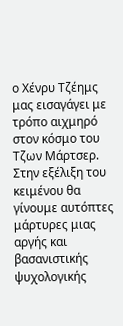ο Χένρυ Τζέημς μας εισαγάγει με τρόπο αιχμηρό στον κόσμο του Τζων Μάρτσερ. Στην εξέλιξη του κειμένου θα γίνουμε αυτόπτες μάρτυρες μιας αργής και βασανιστικής ψυχολογικής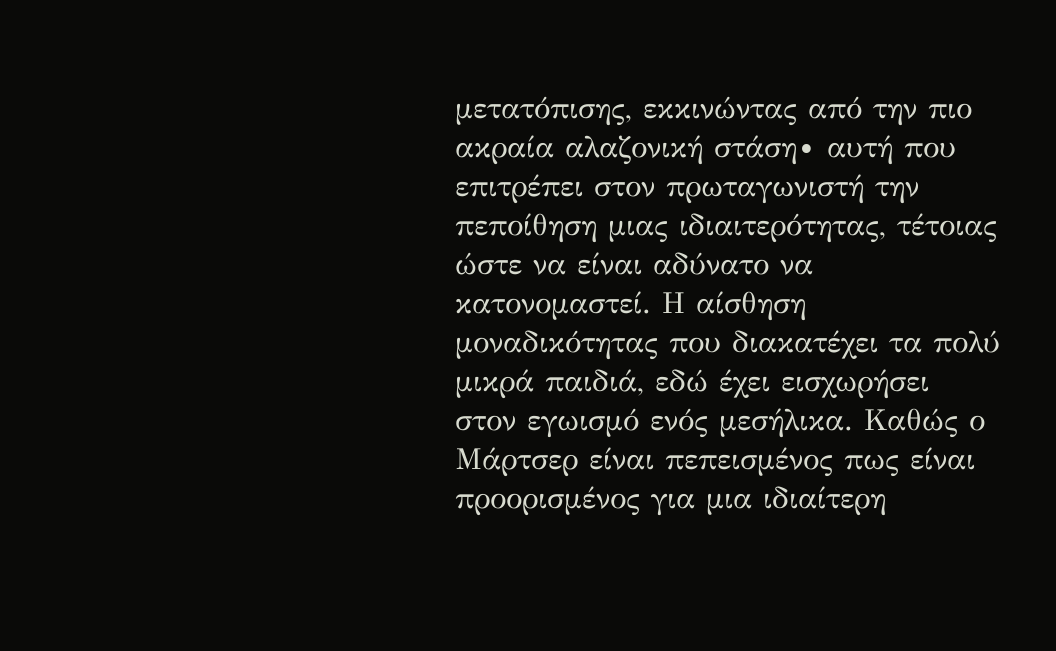μετατόπισης, εκκινώντας από την πιο ακραία αλαζονική στάση∙ αυτή που επιτρέπει στον πρωταγωνιστή την πεποίθηση μιας ιδιαιτερότητας, τέτοιας ώστε να είναι αδύνατο να κατονομαστεί. Η αίσθηση μοναδικότητας που διακατέχει τα πολύ μικρά παιδιά, εδώ έχει εισχωρήσει στον εγωισμό ενός μεσήλικα. Καθώς ο Μάρτσερ είναι πεπεισμένος πως είναι προορισμένος για μια ιδιαίτερη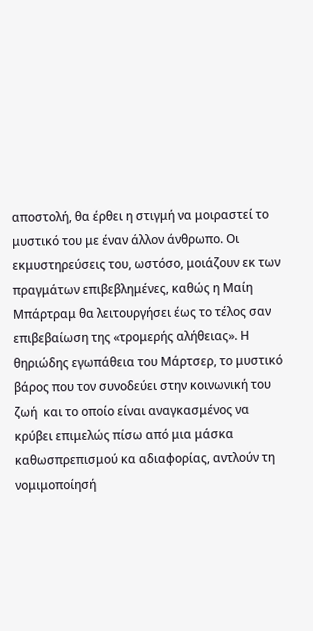αποστολή, θα έρθει η στιγμή να μοιραστεί το μυστικό του με έναν άλλον άνθρωπο. Οι εκμυστηρεύσεις του, ωστόσο, μοιάζουν εκ των πραγμάτων επιβεβλημένες, καθώς η Μαίη Μπάρτραμ θα λειτουργήσει έως το τέλος σαν επιβεβαίωση της «τρομερής αλήθειας». Η θηριώδης εγωπάθεια του Μάρτσερ, το μυστικό βάρος που τον συνοδεύει στην κοινωνική του ζωή  και το οποίο είναι αναγκασμένος να κρύβει επιμελώς πίσω από μια μάσκα καθωσπρεπισμού κα αδιαφορίας, αντλούν τη νομιμοποίησή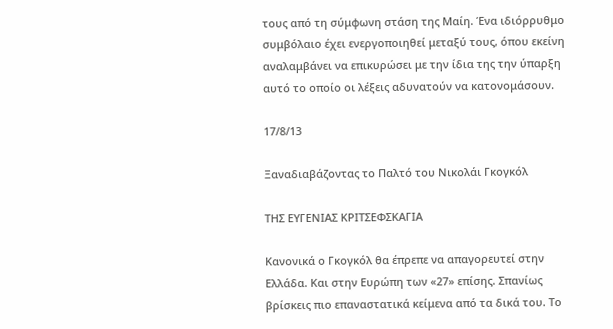τους από τη σύμφωνη στάση της Μαίη. Ένα ιδιόρρυθμο συμβόλαιο έχει ενεργοποιηθεί μεταξύ τους, όπου εκείνη αναλαμβάνει να επικυρώσει με την ίδια της την ύπαρξη αυτό το οποίο οι λέξεις αδυνατούν να κατονομάσουν.

17/8/13

Ξαναδιαβάζοντας το Παλτό του Νικολάι Γκογκόλ

ΤΗΣ ΕΥΓΕΝΙΑΣ ΚΡΙΤΣΕΦΣΚΑΓΙΑ

Κανονικά ο Γκογκόλ θα έπρεπε να απαγορευτεί στην Ελλάδα. Και στην Ευρώπη των «27» επίσης. Σπανίως βρίσκεις πιο επαναστατικά κείμενα από τα δικά του. Το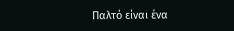Παλτό είναι ένα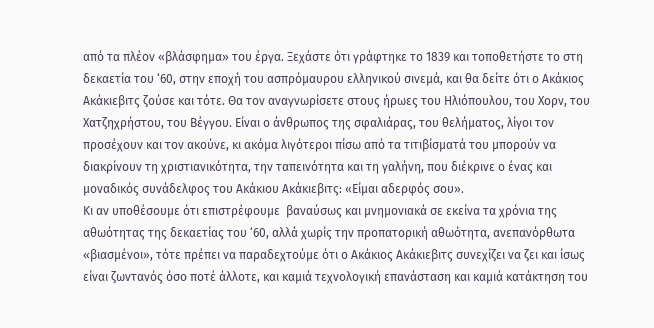από τα πλέον «βλάσφημα» του έργα. Ξεχάστε ότι γράφτηκε το 1839 και τοποθετήστε το στη δεκαετία του ‘60, στην εποχή του ασπρόμαυρου ελληνικού σινεμά, και θα δείτε ότι ο Ακάκιος Ακάκιεβιτς ζούσε και τότε. Θα τον αναγνωρίσετε στους ήρωες του Ηλιόπουλου, του Χορν, του Χατζηχρήστου, του Βέγγου. Είναι ο άνθρωπος της σφαλιάρας, του θελήματος, λίγοι τον προσέχουν και τον ακούνε, κι ακόμα λιγότεροι πίσω από τα τιτιβίσματά του μπορούν να διακρίνουν τη χριστιανικότητα, την ταπεινότητα και τη γαλήνη, που διέκρινε ο ένας και μοναδικός συνάδελφος του Ακάκιου Ακάκιεβιτς: «Είμαι αδερφός σου».
Κι αν υποθέσουμε ότι επιστρέφουμε  βαναύσως και μνημονιακά σε εκείνα τα χρόνια της αθωότητας της δεκαετίας του ‘60, αλλά χωρίς την προπατορική αθωότητα, ανεπανόρθωτα «βιασμένοι», τότε πρέπει να παραδεχτούμε ότι ο Ακάκιος Ακάκιεβιτς συνεχίζει να ζει και ίσως είναι ζωντανός όσο ποτέ άλλοτε, και καμιά τεχνολογική επανάσταση και καμιά κατάκτηση του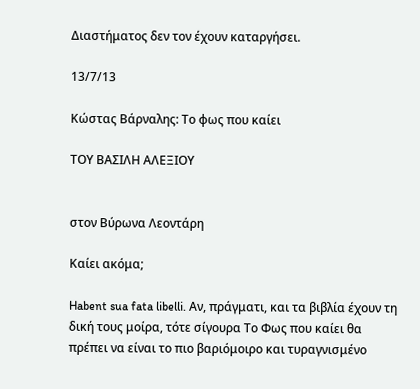Διαστήματος δεν τον έχουν καταργήσει.

13/7/13

Κώστας Βάρναλης: Το φως που καίει

ΤΟΥ ΒΑΣΙΛΗ ΑΛΕΞΙΟΥ


στον Βύρωνα Λεοντάρη

Καίει ακόμα;

Habent sua fata libelli. Αν, πράγματι, και τα βιβλία έχουν τη δική τους μοίρα, τότε σίγουρα Το Φως που καίει θα πρέπει να είναι το πιο βαριόμοιρο και τυραγνισμένο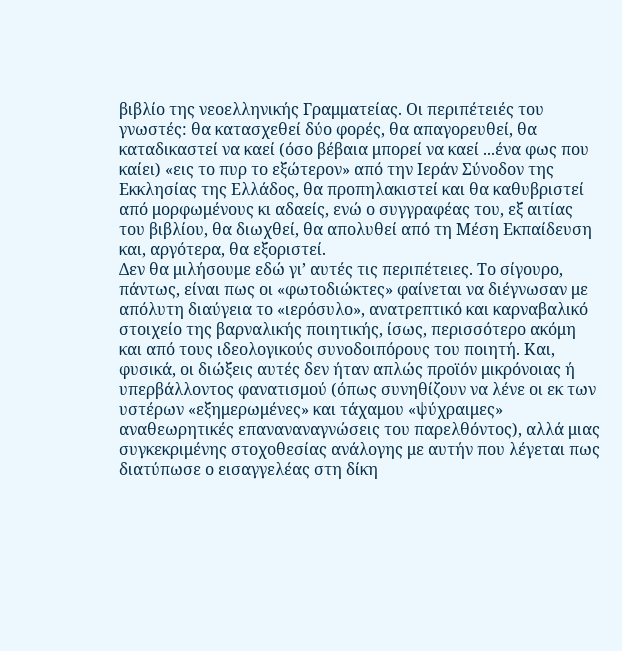βιβλίο της νεοελληνικής Γραμματείας. Οι περιπέτειές του γνωστές: θα κατασχεθεί δύο φορές, θα απαγορευθεί, θα καταδικαστεί να καεί (όσο βέβαια μπορεί να καεί ...ένα φως που καίει) «εις το πυρ το εξώτερον» από την Ιεράν Σύνοδον της Εκκλησίας της Ελλάδος, θα προπηλακιστεί και θα καθυβριστεί από μορφωμένους κι αδαείς, ενώ ο συγγραφέας του, εξ αιτίας του βιβλίου, θα διωχθεί, θα απολυθεί από τη Μέση Εκπαίδευση και, αργότερα, θα εξοριστεί.
Δεν θα μιλήσουμε εδώ γι’ αυτές τις περιπέτειες. Το σίγουρο, πάντως, είναι πως οι «φωτοδιώκτες» φαίνεται να διέγνωσαν με απόλυτη διαύγεια το «ιερόσυλο», ανατρεπτικό και καρναβαλικό στοιχείο της βαρναλικής ποιητικής, ίσως, περισσότερο ακόμη και από τους ιδεολογικούς συνοδοιπόρους του ποιητή. Και, φυσικά, οι διώξεις αυτές δεν ήταν απλώς προϊόν μικρόνοιας ή υπερβάλλοντος φανατισμού (όπως συνηθίζουν να λένε οι εκ των  υστέρων «εξημερωμένες» και τάχαμου «ψύχραιμες» αναθεωρητικές επαναναναγνώσεις του παρελθόντος), αλλά μιας συγκεκριμένης στοχοθεσίας ανάλογης με αυτήν που λέγεται πως διατύπωσε ο εισαγγελέας στη δίκη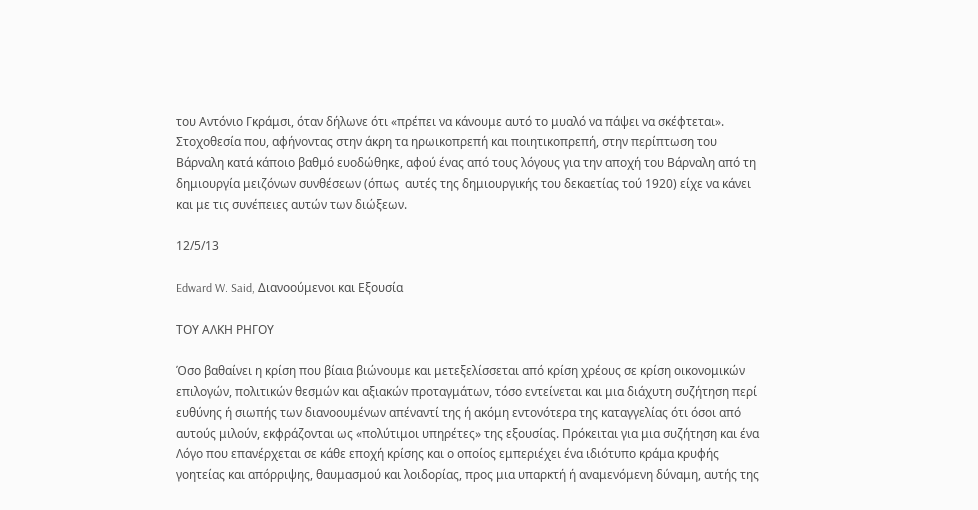του Αντόνιο Γκράμσι, όταν δήλωνε ότι «πρέπει να κάνουμε αυτό το μυαλό να πάψει να σκέφτεται». Στοχοθεσία που, αφήνοντας στην άκρη τα ηρωικοπρεπή και ποιητικοπρεπή, στην περίπτωση του Βάρναλη κατά κάποιο βαθμό ευοδώθηκε, αφού ένας από τους λόγους για την αποχή του Βάρναλη από τη δημιουργία μειζόνων συνθέσεων (όπως  αυτές της δημιουργικής του δεκαετίας τού 1920) είχε να κάνει και με τις συνέπειες αυτών των διώξεων.

12/5/13

Edward W. Said, Διανοούμενοι και Εξουσία

ΤΟΥ ΑΛΚΗ ΡΗΓΟΥ

Όσο βαθαίνει η κρίση που βίαια βιώνουμε και μετεξελίσσεται από κρίση χρέους σε κρίση οικονομικών επιλογών, πολιτικών θεσμών και αξιακών προταγμάτων, τόσο εντείνεται και μια διάχυτη συζήτηση περί ευθύνης ή σιωπής των διανοουμένων απέναντί της ή ακόμη εντονότερα της καταγγελίας ότι όσοι από αυτούς μιλούν, εκφράζονται ως «πολύτιμοι υπηρέτες» της εξουσίας. Πρόκειται για μια συζήτηση και ένα Λόγο που επανέρχεται σε κάθε εποχή κρίσης και ο οποίος εμπεριέχει ένα ιδιότυπο κράμα κρυφής γοητείας και απόρριψης, θαυμασμού και λοιδορίας, προς μια υπαρκτή ή αναμενόμενη δύναμη, αυτής της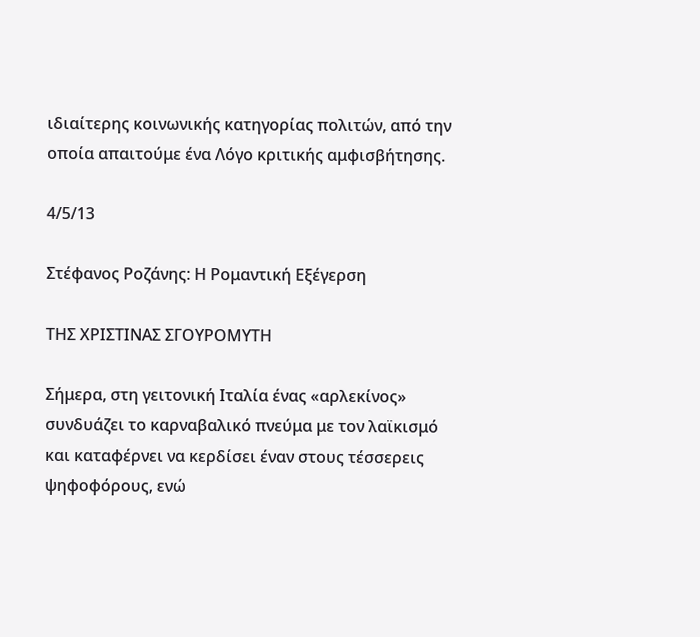ιδιαίτερης κοινωνικής κατηγορίας πολιτών, από την οποία απαιτούμε ένα Λόγο κριτικής αμφισβήτησης.

4/5/13

Στέφανος Ροζάνης: Η Ρομαντική Εξέγερση

ΤΗΣ ΧΡΙΣΤΙΝΑΣ ΣΓΟΥΡΟΜΥΤΗ

Σήμερα, στη γειτονική Ιταλία ένας «αρλεκίνος» συνδυάζει το καρναβαλικό πνεύμα με τον λαϊκισμό και καταφέρνει να κερδίσει έναν στους τέσσερεις ψηφοφόρους, ενώ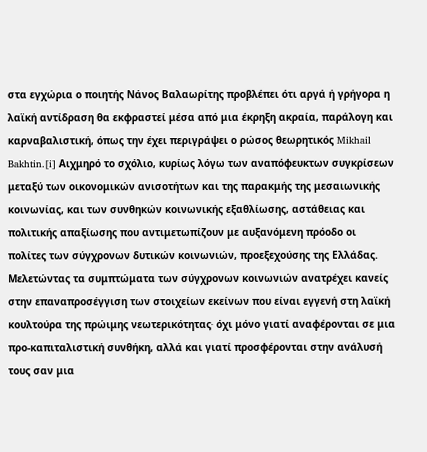στα εγχώρια ο ποιητής Νάνος Βαλαωρίτης προβλέπει ότι αργά ή γρήγορα η λαϊκή αντίδραση θα εκφραστεί μέσα από μια έκρηξη ακραία, παράλογη και καρναβαλιστική, όπως την έχει περιγράψει ο ρώσος θεωρητικός Mikhail Bakhtin.[i] Αιχμηρό το σχόλιο, κυρίως λόγω των αναπόφευκτων συγκρίσεων μεταξύ των οικονομικών ανισοτήτων και της παρακμής της μεσαιωνικής κοινωνίας, και των συνθηκών κοινωνικής εξαθλίωσης, αστάθειας και πολιτικής απαξίωσης που αντιμετωπίζουν με αυξανόμενη πρόοδο οι πολίτες των σύγχρονων δυτικών κοινωνιών, προεξεχούσης της Ελλάδας.
Μελετώντας τα συμπτώματα των σύγχρονων κοινωνιών ανατρέχει κανείς στην επαναπροσέγγιση των στοιχείων εκείνων που είναι εγγενή στη λαϊκή κουλτούρα της πρώιμης νεωτερικότητας∙ όχι μόνο γιατί αναφέρονται σε μια προ-καπιταλιστική συνθήκη, αλλά και γιατί προσφέρονται στην ανάλυσή τους σαν μια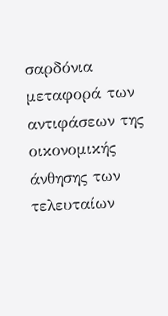σαρδόνια μεταφορά των αντιφάσεων της οικονομικής άνθησης των τελευταίων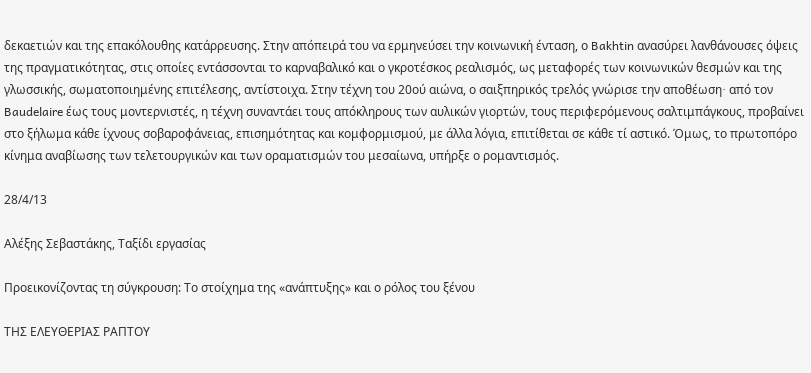δεκαετιών και της επακόλουθης κατάρρευσης. Στην απόπειρά του να ερμηνεύσει την κοινωνική ένταση, ο Bakhtin ανασύρει λανθάνουσες όψεις της πραγματικότητας, στις οποίες εντάσσονται το καρναβαλικό και ο γκροτέσκος ρεαλισμός, ως μεταφορές των κοινωνικών θεσμών και της γλωσσικής, σωματοποιημένης επιτέλεσης, αντίστοιχα. Στην τέχνη του 20ού αιώνα, ο σαιξπηρικός τρελός γνώρισε την αποθέωση∙ από τον Baudelaire έως τους μοντερνιστές, η τέχνη συναντάει τους απόκληρους των αυλικών γιορτών, τους περιφερόμενους σαλτιμπάγκους, προβαίνει στο ξήλωμα κάθε ίχνους σοβαροφάνειας, επισημότητας και κομφορμισμού, με άλλα λόγια, επιτίθεται σε κάθε τί αστικό. Όμως, το πρωτοπόρο κίνημα αναβίωσης των τελετουργικών και των οραματισμών του μεσαίωνα, υπήρξε ο ρομαντισμός.

28/4/13

Αλέξης Σεβαστάκης, Ταξίδι εργασίας

Προεικονίζοντας τη σύγκρουση: Το στοίχημα της «ανάπτυξης» και ο ρόλος του ξένου

ΤΗΣ ΕΛΕΥΘΕΡΙΑΣ ΡΑΠΤΟΥ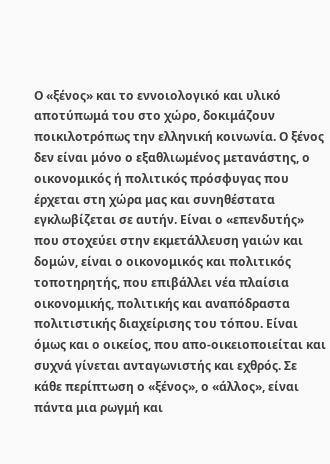Ο «ξένος» και το εννοιολογικό και υλικό αποτύπωμά του στο χώρο, δοκιμάζουν ποικιλοτρόπως την ελληνική κοινωνία. Ο ξένος δεν είναι μόνο ο εξαθλιωμένος μετανάστης, ο οικονομικός ή πολιτικός πρόσφυγας που έρχεται στη χώρα μας και συνηθέστατα εγκλωβίζεται σε αυτήν. Είναι ο «επενδυτής» που στοχεύει στην εκμετάλλευση γαιών και δομών, είναι ο οικονομικός και πολιτικός τοποτηρητής, που επιβάλλει νέα πλαίσια οικονομικής, πολιτικής και αναπόδραστα πολιτιστικής διαχείρισης του τόπου. Είναι όμως και ο οικείος, που απο-οικειοποιείται και συχνά γίνεται ανταγωνιστής και εχθρός. Σε κάθε περίπτωση ο «ξένος», ο «άλλος», είναι πάντα μια ρωγμή και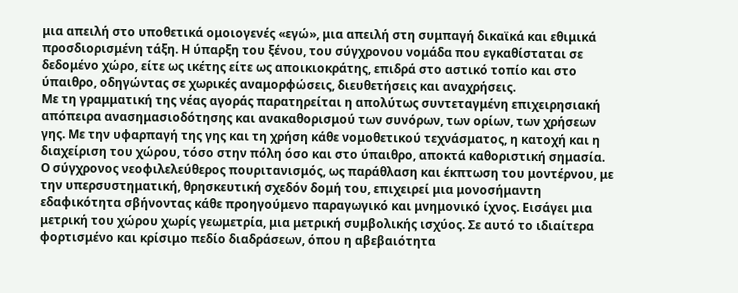μια απειλή στο υποθετικά ομοιογενές «εγώ», μια απειλή στη συμπαγή δικαϊκά και εθιμικά προσδιορισμένη τάξη. Η ύπαρξη του ξένου, του σύγχρονου νομάδα που εγκαθίσταται σε δεδομένο χώρο, είτε ως ικέτης είτε ως αποικιοκράτης, επιδρά στο αστικό τοπίο και στο ύπαιθρο, οδηγώντας σε χωρικές αναμορφώσεις, διευθετήσεις και αναχρήσεις.
Με τη γραμματική της νέας αγοράς παρατηρείται η απολύτως συντεταγμένη επιχειρησιακή απόπειρα ανασημασιοδότησης και ανακαθορισμού των συνόρων, των ορίων, των χρήσεων γης. Με την υφαρπαγή της γης και τη χρήση κάθε νομοθετικού τεχνάσματος, η κατοχή και η διαχείριση του χώρου, τόσο στην πόλη όσο και στο ύπαιθρο, αποκτά καθοριστική σημασία. Ο σύγχρονος νεοφιλελεύθερος πουριτανισμός, ως παράθλαση και έκπτωση του μοντέρνου, με την υπερσυστηματική, θρησκευτική σχεδόν δομή του, επιχειρεί μια μονοσήμαντη εδαφικότητα σβήνοντας κάθε προηγούμενο παραγωγικό και μνημονικό ίχνος. Εισάγει μια μετρική του χώρου χωρίς γεωμετρία, μια μετρική συμβολικής ισχύος. Σε αυτό το ιδιαίτερα φορτισμένο και κρίσιμο πεδίο διαδράσεων, όπου η αβεβαιότητα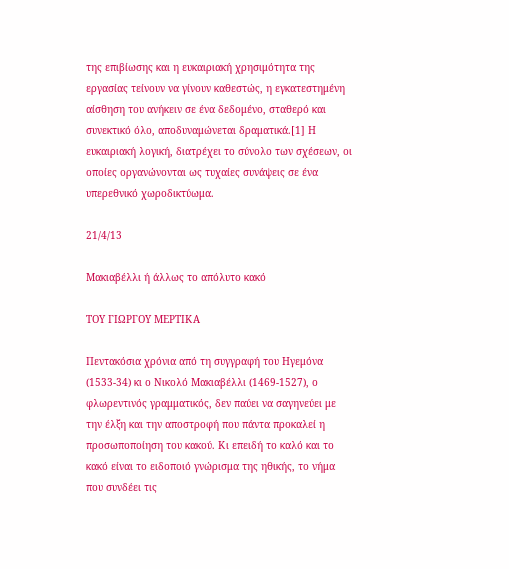της επιβίωσης και η ευκαιριακή χρησιμότητα της εργασίας τείνουν να γίνουν καθεστώς, η εγκατεστημένη αίσθηση του ανήκειν σε ένα δεδομένο, σταθερό και συνεκτικό όλο, αποδυναμώνεται δραματικά.[1] Η ευκαιριακή λογική, διατρέχει το σύνολο των σχέσεων, οι οποίες οργανώνονται ως τυχαίες συνάψεις σε ένα υπερεθνικό χωροδικτύωμα.

21/4/13

Μακιαβέλλι ή άλλως το απόλυτο κακό

ΤΟΥ ΓΙΩΡΓΟΥ ΜΕΡΤΙΚΑ

Πεντακόσια χρόνια από τη συγγραφή του Ηγεμόνα (1533-34) κι ο Νικολό Μακιαβέλλι (1469-1527), ο φλωρεντινός γραμματικός, δεν παύει να σαγηνεύει με την έλξη και την αποστροφή που πάντα προκαλεί η προσωποποίηση του κακού. Κι επειδή το καλό και το κακό είναι το ειδοποιό γνώρισμα της ηθικής, το νήμα που συνδέει τις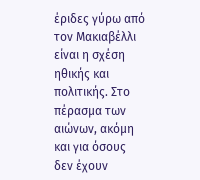έριδες γύρω από τον Μακιαβέλλι είναι η σχέση ηθικής και πολιτικής. Στο πέρασμα των αιώνων, ακόμη και για όσους δεν έχουν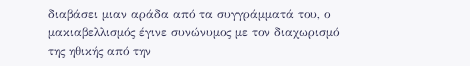διαβάσει μιαν αράδα από τα συγγράμματά του, ο μακιαβελλισμός έγινε συνώνυμος με τον διαχωρισμό της ηθικής από την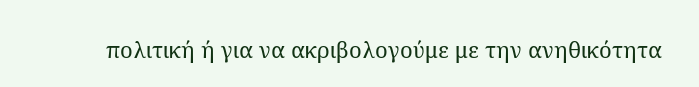πολιτική ή για να ακριβολογούμε με την ανηθικότητα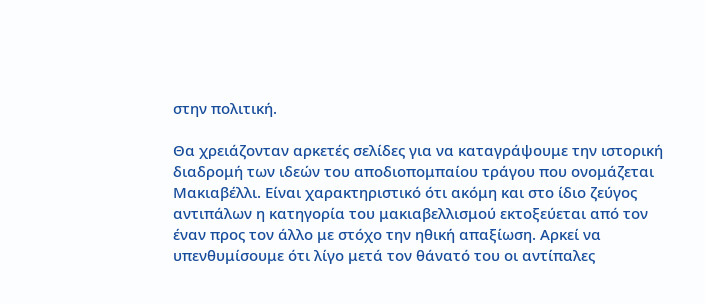στην πολιτική.

Θα χρειάζονταν αρκετές σελίδες για να καταγράψουμε την ιστορική διαδρομή των ιδεών του αποδιοπομπαίου τράγου που ονομάζεται Μακιαβέλλι. Είναι χαρακτηριστικό ότι ακόμη και στο ίδιο ζεύγος αντιπάλων η κατηγορία του μακιαβελλισμού εκτοξεύεται από τον έναν προς τον άλλο με στόχο την ηθική απαξίωση. Αρκεί να υπενθυμίσουμε ότι λίγο μετά τον θάνατό του οι αντίπαλες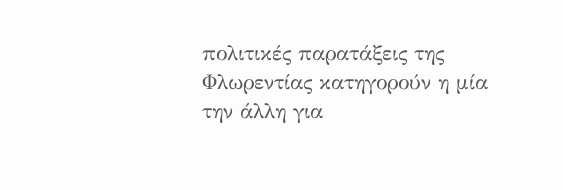πολιτικές παρατάξεις της Φλωρεντίας κατηγορούν η μία την άλλη για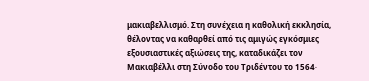μακιαβελλισμό. Στη συνέχεια η καθολική εκκλησία, θέλοντας να καθαρθεί από τις αμιγώς εγκόσμιες εξουσιαστικές αξιώσεις της, καταδικάζει τον Μακιαβέλλι στη Σύνοδο του Τριδέντου το 1564∙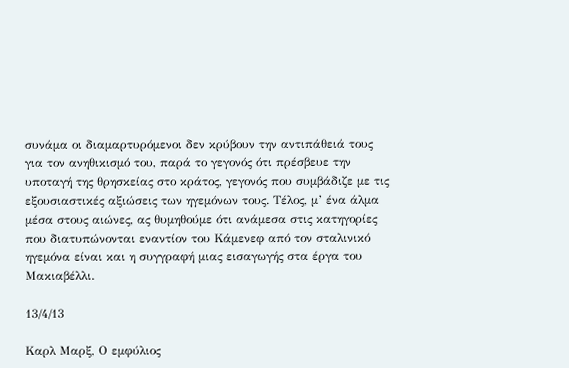συνάμα οι διαμαρτυρόμενοι δεν κρύβουν την αντιπάθειά τους για τον ανηθικισμό του, παρά το γεγονός ότι πρέσβευε την υποταγή της θρησκείας στο κράτος, γεγονός που συμβάδιζε με τις εξουσιαστικές αξιώσεις των ηγεμόνων τους. Τέλος, μ’ ένα άλμα μέσα στους αιώνες, ας θυμηθούμε ότι ανάμεσα στις κατηγορίες που διατυπώνονται εναντίον του Κάμενεφ από τον σταλινικό ηγεμόνα είναι και η συγγραφή μιας εισαγωγής στα έργα του Μακιαβέλλι.

13/4/13

Kαρλ Μαρξ, Ο εμφύλιος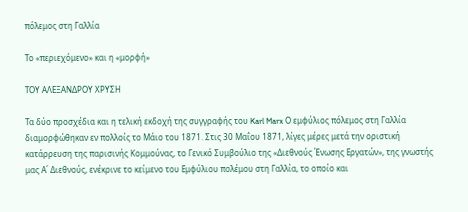πόλεμος στη Γαλλία

Το «περιεχόμενο» και η «μορφή»

ΤΟΥ ΑΛΕΞΑΝΔΡΟΥ ΧΡΥΣΗ

Τα δύο προσχέδια και η τελική εκδοχή της συγγραφής του Karl Marx Ο εμφύλιος πόλεμος στη Γαλλία διαμορφώθηκαν εν πολλοίς το Μάιο του 1871. Στις 30 Μαΐου 1871, λίγες μέρες μετά την οριστική κατάρρευση της παρισινής Κομμούνας, το Γενικό Συμβούλιο της «Διεθνούς Ένωσης Εργατών», της γνωστής μας Α΄ Διεθνούς, ενέκρινε το κείμενο του Εμφύλιου πολέμου στη Γαλλία, το οποίο και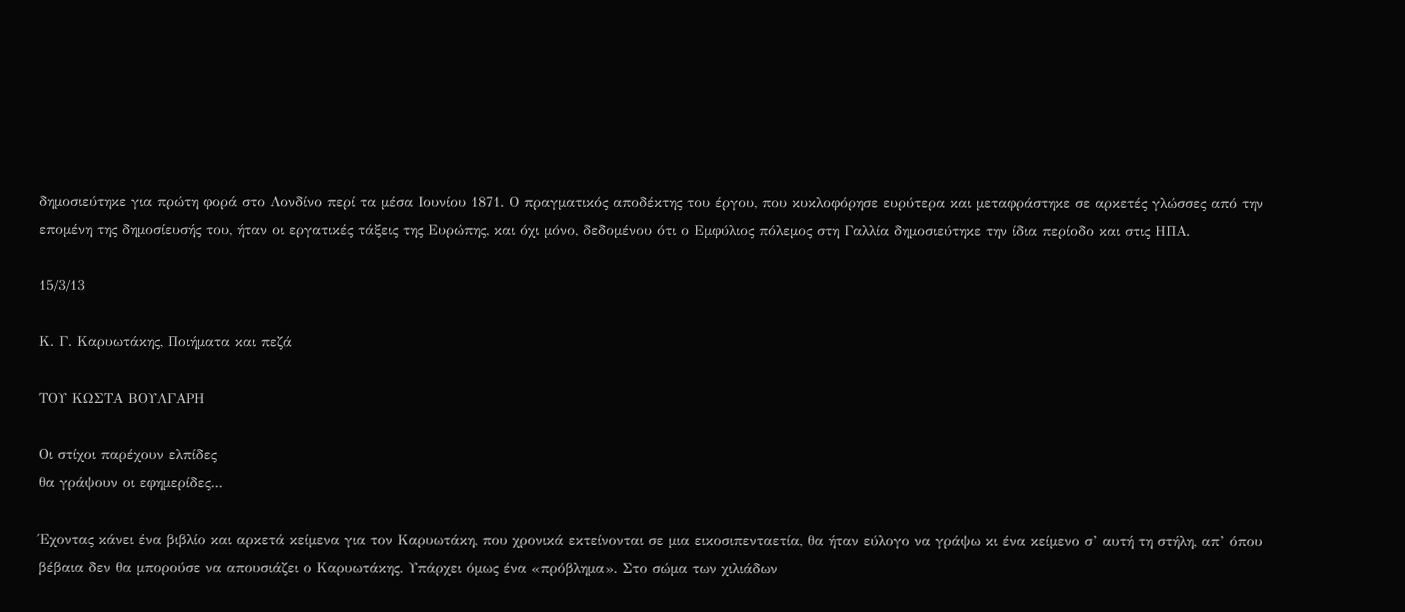δημοσιεύτηκε για πρώτη φορά στο Λονδίνο περί τα μέσα Ιουνίου 1871. Ο πραγματικός αποδέκτης του έργου, που κυκλοφόρησε ευρύτερα και μεταφράστηκε σε αρκετές γλώσσες από την επομένη της δημοσίευσής του, ήταν οι εργατικές τάξεις της Ευρώπης, και όχι μόνο, δεδομένου ότι ο Εμφύλιος πόλεμος στη Γαλλία δημοσιεύτηκε την ίδια περίοδο και στις ΗΠΑ.

15/3/13

Κ. Γ. Καρυωτάκης, Ποιήματα και πεζά

ΤΟΥ ΚΩΣΤΑ ΒΟΥΛΓΑΡΗ

Οι στίχοι παρέχουν ελπίδες
θα γράψουν οι εφημερίδες...

Έχοντας κάνει ένα βιβλίο και αρκετά κείμενα για τον Καρυωτάκη, που χρονικά εκτείνονται σε μια εικοσιπενταετία, θα ήταν εύλογο να γράψω κι ένα κείμενο σ’ αυτή τη στήλη, απ’ όπου βέβαια δεν θα μπορούσε να απουσιάζει ο Καρυωτάκης. Υπάρχει όμως ένα «πρόβλημα». Στο σώμα των χιλιάδων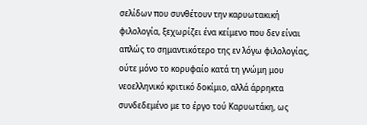σελίδων που συνθέτουν την καρυωτακική φιλολογία, ξεχωρίζει ένα κείμενο που δεν είναι απλώς το σημαντικότερο της εν λόγω φιλολογίας, ούτε μόνο το κορυφαίο κατά τη γνώμη μου νεοελληνικό κριτικό δοκίμιο, αλλά άρρηκτα συνδεδεμένο με το έργο τού Καρυωτάκη, ως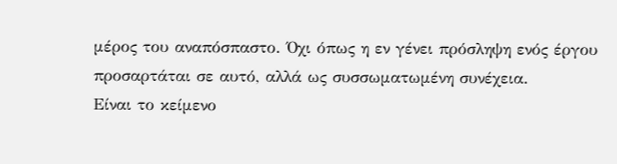μέρος του αναπόσπαστο. Όχι όπως η εν γένει πρόσληψη ενός έργου προσαρτάται σε αυτό, αλλά ως συσσωματωμένη συνέχεια.
Είναι το κείμενο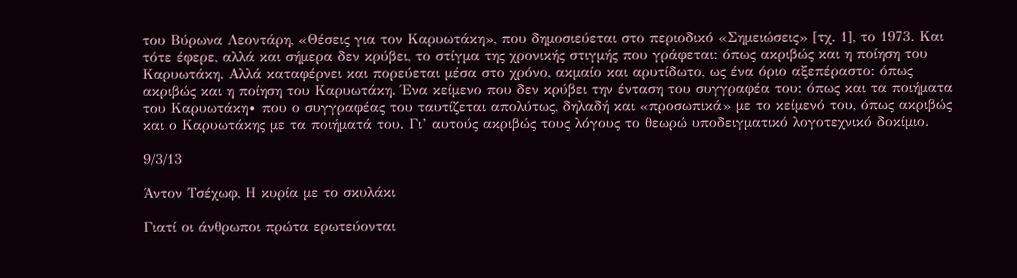του Βύρωνα Λεοντάρη, «Θέσεις για τον Καρυωτάκη», που δημοσιεύεται στο περιοδικό «Σημειώσεις» [τχ. 1], το 1973. Και τότε έφερε, αλλά και σήμερα δεν κρύβει, το στίγμα της χρονικής στιγμής που γράφεται: όπως ακριβώς και η ποίηση του Καρυωτάκη. Αλλά καταφέρνει και πορεύεται μέσα στο χρόνο, ακμαίο και αρυτίδωτο, ως ένα όριο αξεπέραστο: όπως ακριβώς και η ποίηση του Καρυωτάκη. Ένα κείμενο που δεν κρύβει την ένταση του συγγραφέα του: όπως και τα ποιήματα του Καρυωτάκη∙ που ο συγγραφέας του ταυτίζεται απολύτως, δηλαδή και «προσωπικά» με το κείμενό του, όπως ακριβώς και ο Καρυωτάκης με τα ποιήματά του. Γι’ αυτούς ακριβώς τους λόγους το θεωρώ υποδειγματικό λογοτεχνικό δοκίμιο.

9/3/13

Άντον Τσέχωφ, Η κυρία με το σκυλάκι

Γιατί οι άνθρωποι πρώτα ερωτεύονται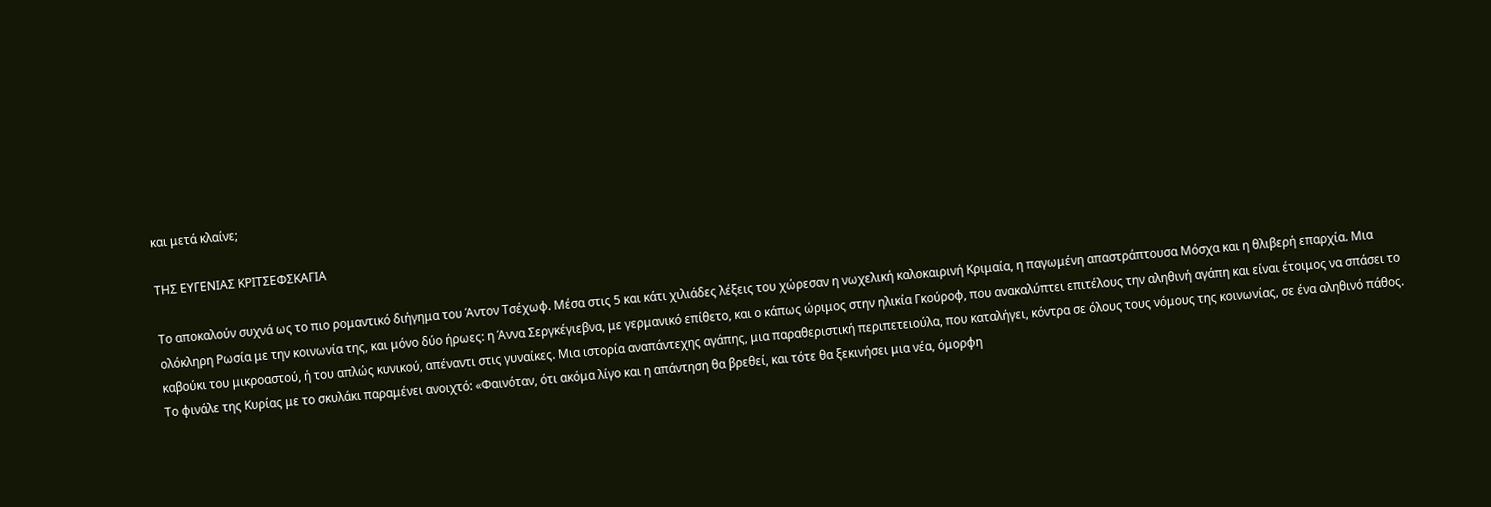και μετά κλαίνε;

ΤΗΣ ΕΥΓΕΝΙΑΣ ΚΡΙΤΣΕΦΣΚΑΓΙΑ

Το αποκαλούν συχνά ως το πιο ρομαντικό διήγημα του Άντον Τσέχωφ. Μέσα στις 5 και κάτι χιλιάδες λέξεις του χώρεσαν η νωχελική καλοκαιρινή Κριμαία, η παγωμένη απαστράπτουσα Μόσχα και η θλιβερή επαρχία. Μια ολόκληρη Ρωσία με την κοινωνία της, και μόνο δύο ήρωες: η Άννα Σεργκέγιεβνα, με γερμανικό επίθετο, και ο κάπως ώριμος στην ηλικία Γκούροφ, που ανακαλύπτει επιτέλους την αληθινή αγάπη και είναι έτοιμος να σπάσει το καβούκι του μικροαστού, ή του απλώς κυνικού, απέναντι στις γυναίκες. Μια ιστορία αναπάντεχης αγάπης, μια παραθεριστική περιπετειούλα, που καταλήγει, κόντρα σε όλους τους νόμους της κοινωνίας, σε ένα αληθινό πάθος.
Το φινάλε της Κυρίας με το σκυλάκι παραμένει ανοιχτό: «Φαινόταν, ότι ακόμα λίγο και η απάντηση θα βρεθεί, και τότε θα ξεκινήσει μια νέα, όμορφη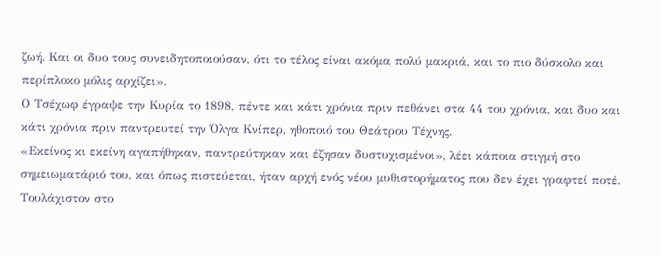ζωή. Και οι δυο τους συνειδητοποιούσαν, ότι το τέλος είναι ακόμα πολύ μακριά, και το πιο δύσκολο και περίπλοκο μόλις αρχίζει».
Ο Τσέχωφ έγραψε την Κυρία το 1898, πέντε και κάτι χρόνια πριν πεθάνει στα 44 του χρόνια, και δυο και κάτι χρόνια πριν παντρευτεί την Όλγα Κνίπερ, ηθοποιό του Θεάτρου Τέχνης.
«Εκείνος κι εκείνη αγαπήθηκαν, παντρεύτηκαν και έζησαν δυστυχισμένοι», λέει κάποια στιγμή στο σημειωματάριό του, και όπως πιστεύεται, ήταν αρχή ενός νέου μυθιστορήματος που δεν έχει γραφτεί ποτέ. Τουλάχιστον στο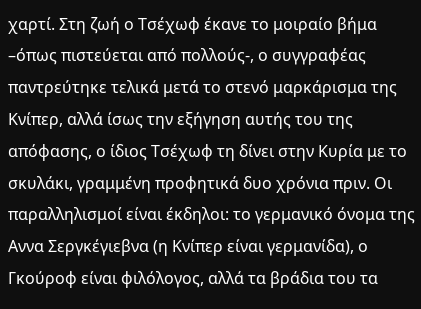χαρτί. Στη ζωή ο Τσέχωφ έκανε το μοιραίο βήμα –όπως πιστεύεται από πολλούς-, ο συγγραφέας παντρεύτηκε τελικά μετά το στενό μαρκάρισμα της Κνίπερ, αλλά ίσως την εξήγηση αυτής του της απόφασης, ο ίδιος Τσέχωφ τη δίνει στην Κυρία με το σκυλάκι, γραμμένη προφητικά δυο χρόνια πριν. Οι παραλληλισμοί είναι έκδηλοι: το γερμανικό όνομα της Αννα Σεργκέγιεβνα (η Κνίπερ είναι γερμανίδα), ο Γκούροφ είναι φιλόλογος, αλλά τα βράδια του τα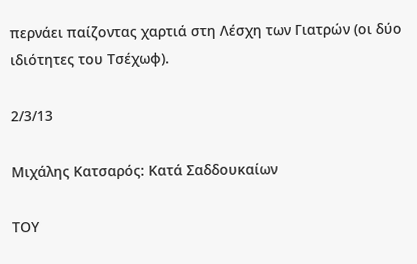περνάει παίζοντας χαρτιά στη Λέσχη των Γιατρών (οι δύο ιδιότητες του Τσέχωφ).

2/3/13

Μιχάλης Κατσαρός: Κατά Σαδδουκαίων

ΤΟΥ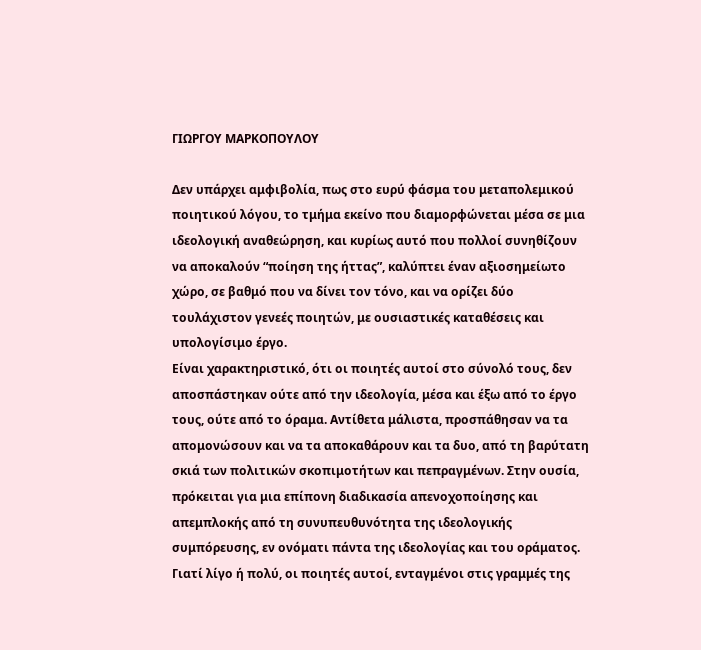ΓΙΩΡΓΟΥ ΜΑΡΚΟΠΟΥΛΟΥ

Δεν υπάρχει αμφιβολία, πως στο ευρύ φάσμα του μεταπολεμικού ποιητικού λόγου, το τμήμα εκείνο που διαμορφώνεται μέσα σε μια ιδεολογική αναθεώρηση, και κυρίως αυτό που πολλοί συνηθίζουν να αποκαλούν “ποίηση της ήττας”, καλύπτει έναν αξιοσημείωτο χώρο, σε βαθμό που να δίνει τον τόνο, και να ορίζει δύο τουλάχιστον γενεές ποιητών, με ουσιαστικές καταθέσεις και υπολογίσιμο έργο.
Είναι χαρακτηριστικό, ότι οι ποιητές αυτοί στο σύνολό τους, δεν αποσπάστηκαν ούτε από την ιδεολογία, μέσα και έξω από το έργο τους, ούτε από το όραμα. Αντίθετα μάλιστα, προσπάθησαν να τα απομονώσουν και να τα αποκαθάρουν και τα δυο, από τη βαρύτατη σκιά των πολιτικών σκοπιμοτήτων και πεπραγμένων. Στην ουσία, πρόκειται για μια επίπονη διαδικασία απενοχοποίησης και απεμπλοκής από τη συνυπευθυνότητα της ιδεολογικής συμπόρευσης, εν ονόματι πάντα της ιδεολογίας και του οράματος. Γιατί λίγο ή πολύ, οι ποιητές αυτοί, ενταγμένοι στις γραμμές της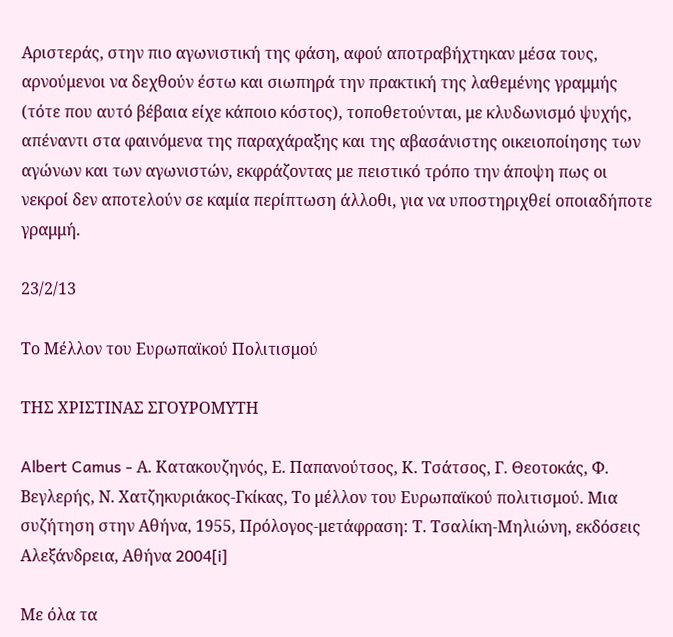Αριστεράς, στην πιο αγωνιστική της φάση, αφού αποτραβήχτηκαν μέσα τους, αρνούμενοι να δεχθούν έστω και σιωπηρά την πρακτική της λαθεμένης γραμμής (τότε που αυτό βέβαια είχε κάποιο κόστος), τοποθετούνται, με κλυδωνισμό ψυχής, απέναντι στα φαινόμενα της παραχάραξης και της αβασάνιστης οικειοποίησης των αγώνων και των αγωνιστών, εκφράζοντας με πειστικό τρόπο την άποψη πως οι νεκροί δεν αποτελούν σε καμία περίπτωση άλλοθι, για να υποστηριχθεί οποιαδήποτε γραμμή.

23/2/13

Το Μέλλον του Ευρωπαϊκού Πολιτισμού

ΤΗΣ ΧΡΙΣΤΙΝΑΣ ΣΓΟΥΡΟΜΥΤΗ

Albert Camus - Α. Κατακουζηνός, Ε. Παπανούτσος, Κ. Τσάτσος, Γ. Θεοτοκάς, Φ. Βεγλερής, Ν. Χατζηκυριάκος-Γκίκας, Το μέλλον του Ευρωπαϊκού πολιτισμού. Μια συζήτηση στην Αθήνα, 1955, Πρόλογος-μετάφραση: Τ. Τσαλίκη-Μηλιώνη, εκδόσεις Αλεξάνδρεια, Αθήνα 2004[i]

Με όλα τα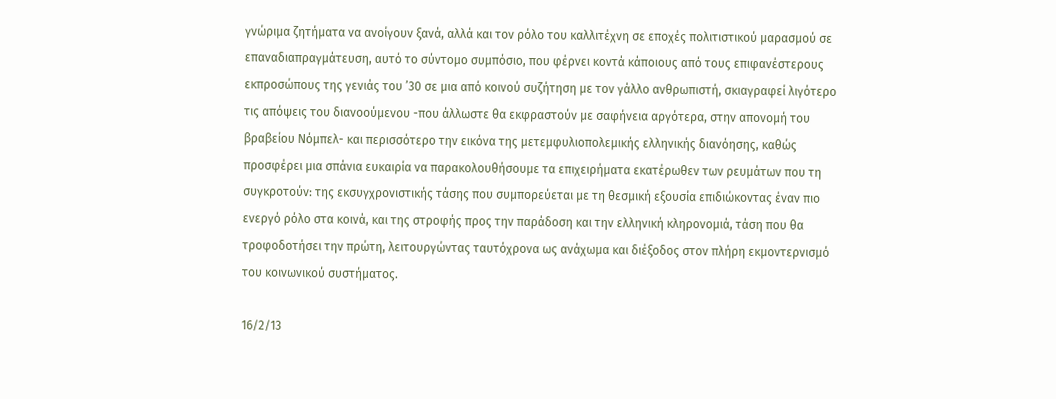γνώριμα ζητήματα να ανοίγουν ξανά, αλλά και τον ρόλο του καλλιτέχνη σε εποχές πολιτιστικού μαρασμού σε επαναδιαπραγμάτευση, αυτό το σύντομο συμπόσιο, που φέρνει κοντά κάποιους από τους επιφανέστερους εκπροσώπους της γενιάς του ’30 σε μια από κοινού συζήτηση με τον γάλλο ανθρωπιστή, σκιαγραφεί λιγότερο τις απόψεις του διανοούμενου -που άλλωστε θα εκφραστούν με σαφήνεια αργότερα, στην απονομή του βραβείου Νόμπελ- και περισσότερο την εικόνα της μετεμφυλιοπολεμικής ελληνικής διανόησης, καθώς προσφέρει μια σπάνια ευκαιρία να παρακολουθήσουμε τα επιχειρήματα εκατέρωθεν των ρευμάτων που τη συγκροτούν: της εκσυγχρονιστικής τάσης που συμπορεύεται με τη θεσμική εξουσία επιδιώκοντας έναν πιο ενεργό ρόλο στα κοινά, και της στροφής προς την παράδοση και την ελληνική κληρονομιά, τάση που θα τροφοδοτήσει την πρώτη, λειτουργώντας ταυτόχρονα ως ανάχωμα και διέξοδος στον πλήρη εκμοντερνισμό του κοινωνικού συστήματος.

16/2/13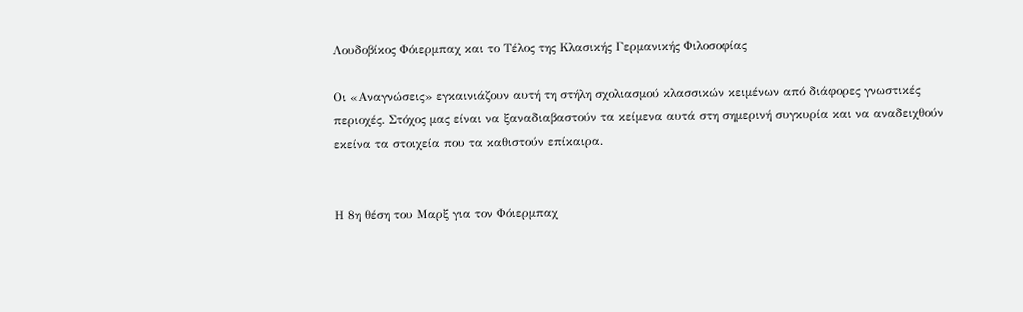Λουδοβίκος Φόιερμπαχ και το Τέλος της Κλασικής Γερμανικής Φιλοσοφίας

Οι «Αναγνώσεις» εγκαινιάζουν αυτή τη στήλη σχολιασμού κλασσικών κειμένων από διάφορες γνωστικές περιοχές. Στόχος μας είναι να ξαναδιαβαστούν τα κείμενα αυτά στη σημερινή συγκυρία και να αναδειχθούν εκείνα τα στοιχεία που τα καθιστούν επίκαιρα.


Η 8η θέση του Μαρξ για τον Φόιερμπαχ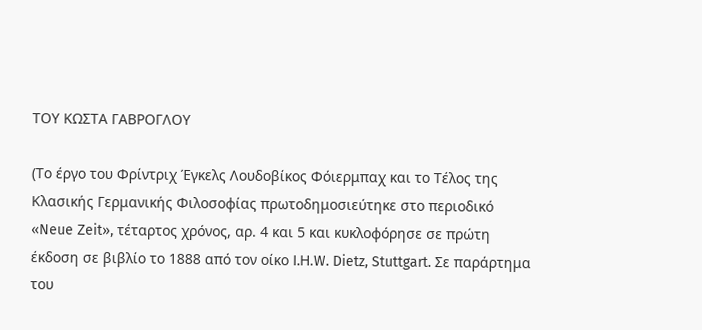ΤΟΥ ΚΩΣΤΑ ΓΑΒΡΟΓΛΟΥ

(Το έργο του Φρίντριχ Έγκελς Λουδοβίκος Φόιερμπαχ και το Τέλος της Κλασικής Γερμανικής Φιλοσοφίας πρωτοδημοσιεύτηκε στο περιοδικό «Neue Ζeit», τέταρτος χρόνος, αρ. 4 και 5 και κυκλοφόρησε σε πρώτη έκδοση σε βιβλίο το 1888 από τον οίκο I.Η.W. Dietz, Stuttgart. Σε παράρτημα του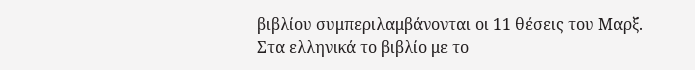βιβλίου συμπεριλαμβάνονται οι 11 θέσεις του Μαρξ. Στα ελληνικά το βιβλίο με το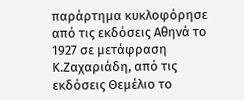παράρτημα κυκλοφόρησε από τις εκδόσεις Αθηνά το 1927 σε μετάφραση  Κ.Ζαχαριάδη, από τις εκδόσεις Θεμέλιο το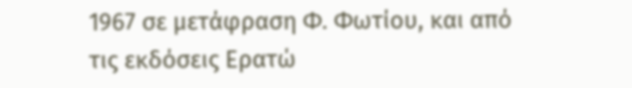1967 σε μετάφραση Φ. Φωτίου, και από τις εκδόσεις Ερατώ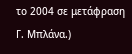το 2004 σε μετάφραση Γ. Μπλάνα.)